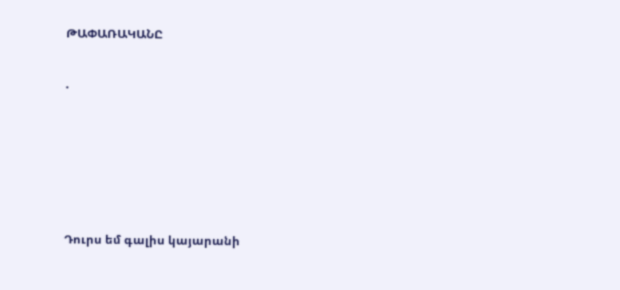ԹԱՓԱՌԱԿԱՆԸ

.





Դուրս եմ գալիս կայարանի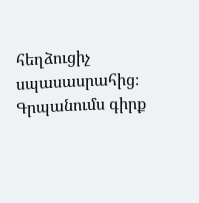հեղձուցիչ սպասասրահից։
Գրպանումս գիրք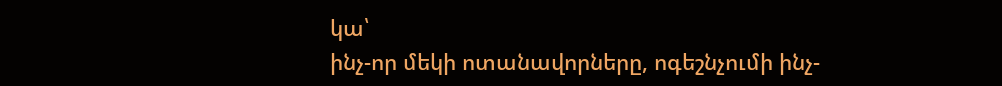կա՝
ինչ-որ մեկի ոտանավորները, ոգեշնչումի ինչ-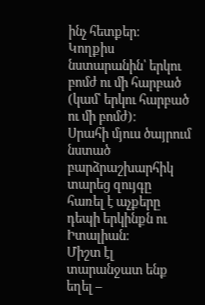ինչ հետքեր։
Կողքիս նստարանին՝ երկու բոմժ ու մի հարբած
(կամ՝ երկու հարբած ու մի բոմժ)։
Սրահի մյուս ծայրում նստած
բարձրաշխարհիկ տարեց զույգը
հառել է աչքերը դեպի երկինքն ու Իտալիան։
Միշտ էլ տարանջատ ենք եղել –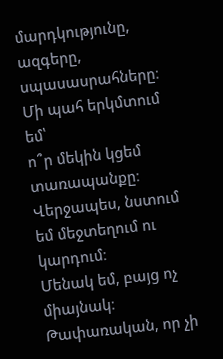մարդկությունը,
ազգերը,
սպասասրահները։
Մի պահ երկմտում եմ՝
ո՞ր մեկին կցեմ տառապանքը։
Վերջապես, նստում եմ մեջտեղում ու կարդում։
Մենակ եմ, բայց ոչ միայնակ։
Թափառական, որ չի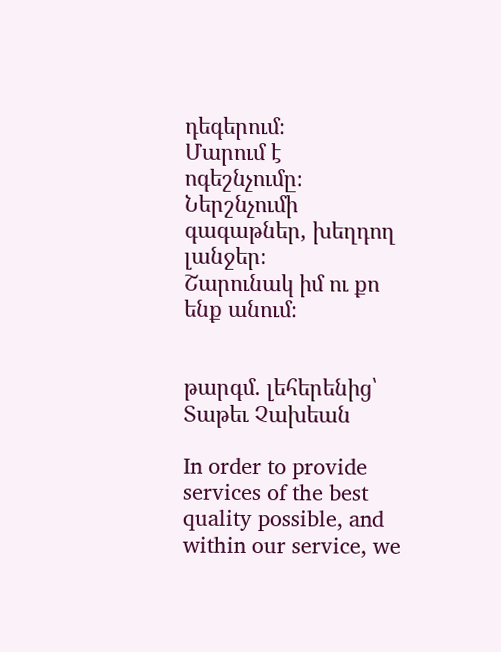դեգերում։
Մարում է ոգեշնչումը։
Ներշնչումի գագաթներ, խեղդող լանջեր։
Շարունակ իմ ու քո ենք անում։


թարգմ․ լեհերենից՝ Տաթեւ Չախեան

In order to provide services of the best quality possible, and within our service, we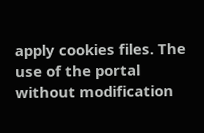apply cookies files. The use of the portal without modification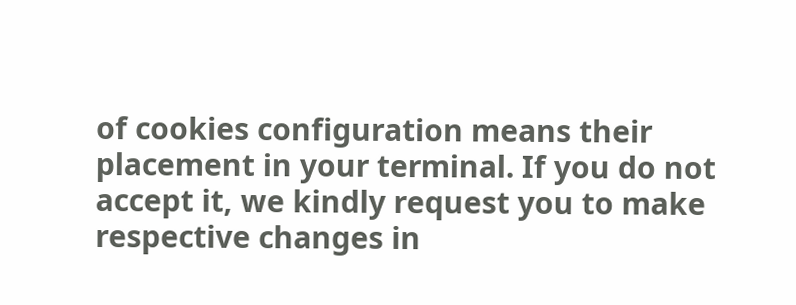of cookies configuration means their placement in your terminal. If you do not accept it, we kindly request you to make respective changes in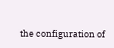the configuration of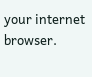your internet browser.